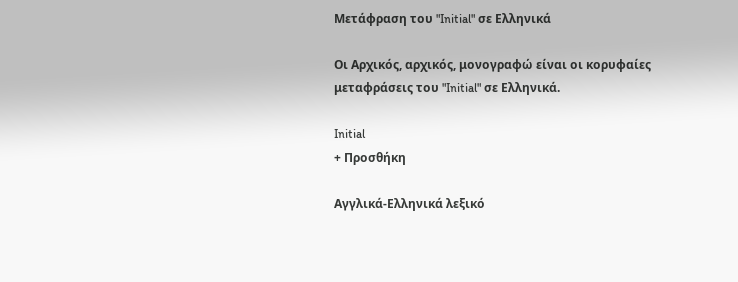Μετάφραση του "Initial" σε Ελληνικά

Οι Αρχικός, αρχικός, μονογραφώ είναι οι κορυφαίες μεταφράσεις του "Initial" σε Ελληνικά.

Initial
+ Προσθήκη

Αγγλικά-Ελληνικά λεξικό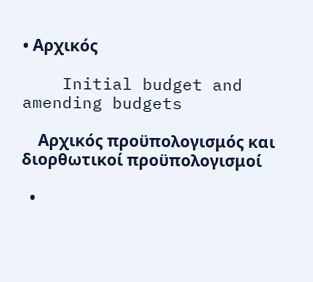• Αρχικός

    Initial budget and amending budgets

    Αρχικός προϋπολογισμός και διορθωτικοί προϋπολογισμοί

  •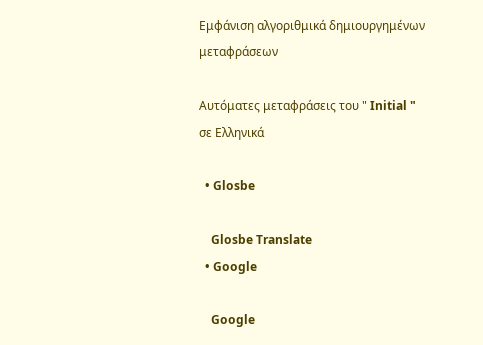Εμφάνιση αλγοριθμικά δημιουργημένων μεταφράσεων

Αυτόματες μεταφράσεις του " Initial " σε Ελληνικά

  • Glosbe

    Glosbe Translate
  • Google

    Google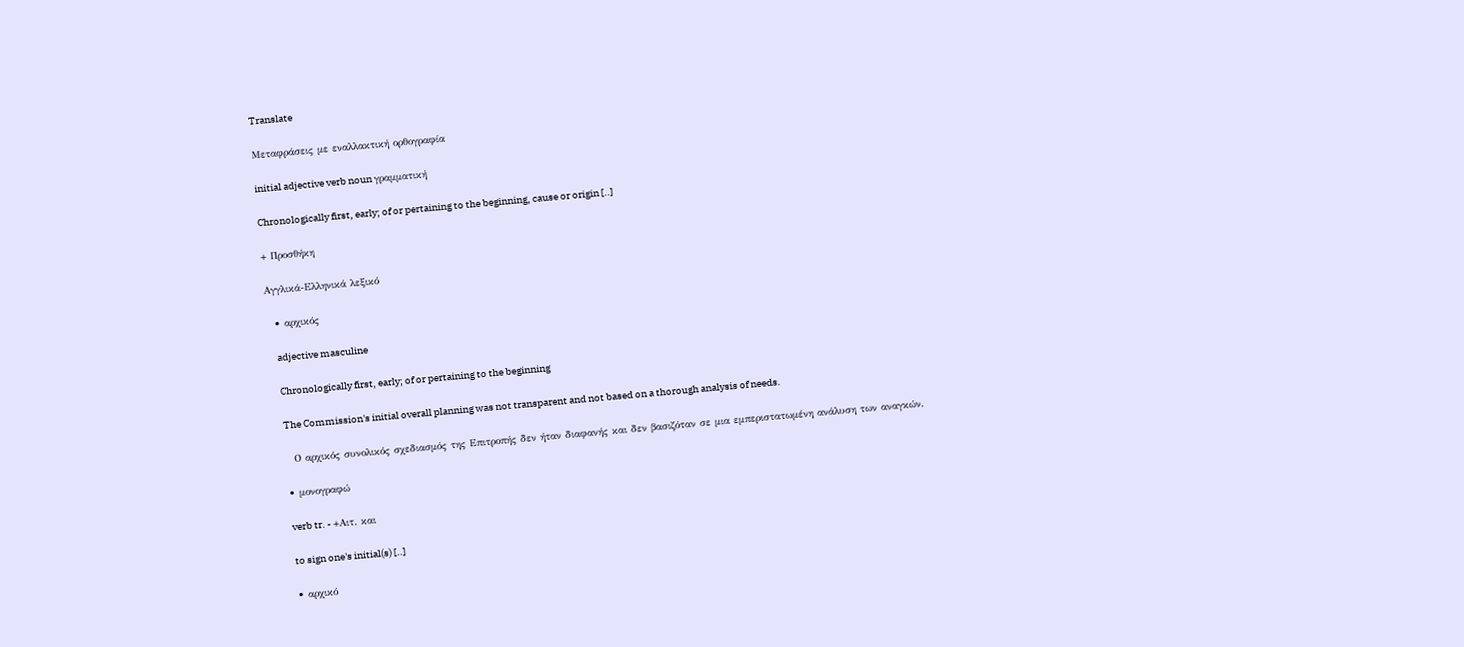Translate

Μεταφράσεις με εναλλακτική ορθογραφία

initial adjective verb noun γραμματική

Chronologically first, early; of or pertaining to the beginning, cause or origin [..]

+ Προσθήκη

Αγγλικά-Ελληνικά λεξικό

  • αρχικός

    adjective masculine

    Chronologically first, early; of or pertaining to the beginning

    The Commission's initial overall planning was not transparent and not based on a thorough analysis of needs.

    Ο αρχικός συνολικός σχεδιασμός της Επιτροπής δεν ήταν διαφανής και δεν βασιζόταν σε μια εμπεριστατωμένη ανάλυση των αναγκών.

  • μονογραφώ

    verb tr. - +Αιτ. και

    to sign one's initial(s) [..]

  • αρχικό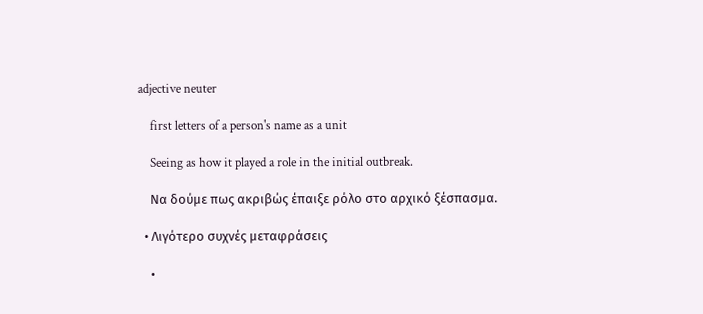adjective neuter

    first letters of a person's name as a unit

    Seeing as how it played a role in the initial outbreak.

    Να δούμε πως ακριβώς έπαιξε ρόλο στο αρχικό ξέσπασμα.

  • Λιγότερο συχνές μεταφράσεις

    •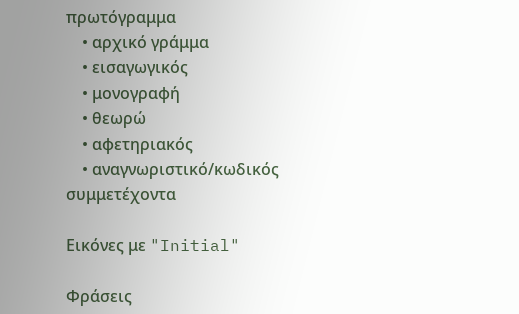πρωτόγραμμα
    • αρχικό γράμμα
    • εισαγωγικός
    • μονογραφή
    • θεωρώ
    • αφετηριακός
    • αναγνωριστικό/κωδικός συμμετέχοντα

Εικόνες με "Initial"

Φράσεις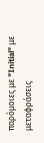παρόμοιες με "Initial" με μεταφράσεις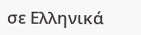σε Ελληνικά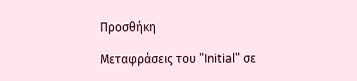Προσθήκη

Μεταφράσεις του "Initial" σε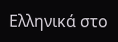Ελληνικά στο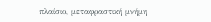πλαίσιο, μεταφραστική μνήμη